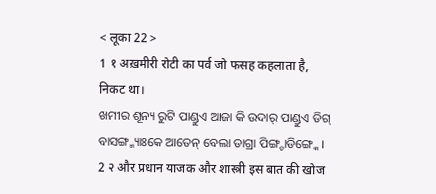< लूका 22 >
1 १ अख़मीरी रोटी का पर्व जो फसह कहलाता है, निकट था।
ଖମୀର ଶୂନ୍ୟ ରୁଟି ପାଣ୍ଡୁଏ ଆଜା କି ଉଦାର୍ ପାଣ୍ଡୁଏ ଡିଗ୍ ବାସଙ୍ଗ୍ମ୍ୟାଃକେ ଆତେନ୍ ବେଲା ଡାଗ୍ରା ପିଙ୍ଗ୍ଚାଡିଙ୍ଗ୍କେ ।
2 २ और प्रधान याजक और शास्त्री इस बात की खोज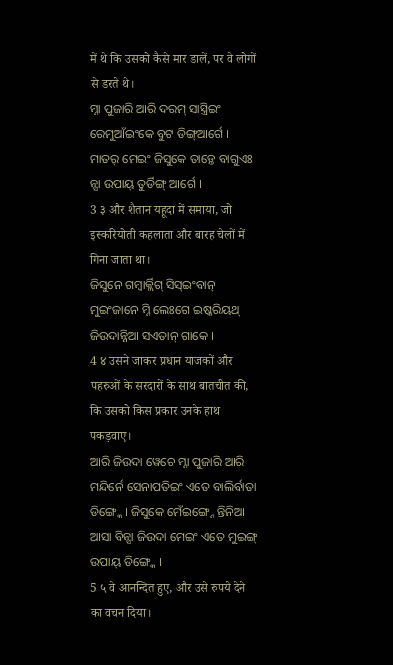में थे कि उसको कैसे मार डालें, पर वे लोगों से डरते थे।
ମ୍ନା ପୁଜାରି ଆରି ଦରମ୍ ସାସ୍ତ୍ରିଇଂ ରେମୁଆଁଇଂକେ ବୁଟ ଡିଙ୍ଗ୍ଆର୍ଗେ । ମାତର୍ ମେଇଂ ଜିସୁକେ ତାଡ଼୍ତେ ବାଗୁଏଃ ନ୍ସା ଉପାୟ୍ ତୁର୍ଡିଙ୍ଗ୍ ଆର୍ଗେ ।
3 ३ और शैतान यहूदा में समाया, जो इस्करियोती कहलाता और बारह चेलों में गिना जाता था।
ଜିସୁନେ ଗମ୍ବାର୍କ୍ଲିଗ୍ ସିସ୍ଇଂବାନ୍ ମୁଇଂଜାନେ ମ୍ନି ଲେଃଗେ ଇଷ୍କରିୟଥ୍ ଜିଉଦାନ୍ନିଆ ସଏତାନ୍ ଗାକେ ।
4 ४ उसने जाकर प्रधान याजकों और पहरुओं के सरदारों के साथ बातचीत की, कि उसको किस प्रकार उनके हाथ पकड़वाए।
ଆରି ଜିଉଦା ୱେଚେ ମ୍ନା ପୁଜାରି ଆରି ମନ୍ଦିର୍ନେ ସେନାପତିଇଂ ଏତେ ବାଲିର୍ବାତା ଡିଙ୍ଗ୍କେ । ଜିସୁକେ ମେଁଇଙ୍ଗ୍ନେ ନ୍ତିନିଆ ଆସା ବିନ୍ସା ଜିଉଦା ମେଇଂ ଏତେ ମୁଇଙ୍ଗ୍ ଉପାୟ୍ ଡିଙ୍ଗ୍କେ ।
5 ५ वे आनन्दित हुए, और उसे रुपये देने का वचन दिया।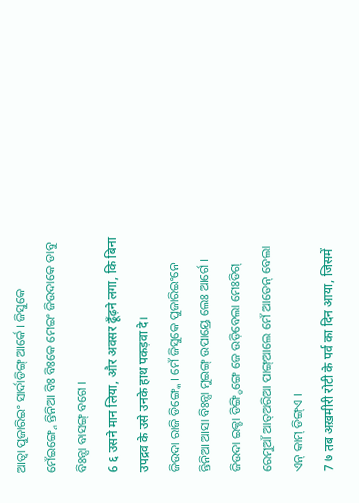ଆତ୍ବା ପୁଜାରିଇଂ ସାର୍ଦାଡିଙ୍ଗ୍ ଆର୍କେ । ଜିସୁକେ ମେଁଇଙ୍ଗ୍ନେ ନ୍ତିନିଆ ବିଃ ବିଃକେ ମେଇଂ ଜିଉଦାକେ ଡାବୁ ବିଃନ୍ସା ବାସଙ୍ଗ୍ ବଗେ ।
6 ६ उसने मान लिया, और अवसर ढूँढ़ने लगा, कि बिना उपद्रव के उसे उनके हाथ पकड़वा दे।
ଜିଉଦା ରାଜି ଡିଙ୍ଗ୍କେ । ମେଁ ଜିସୁକେ ପୁଜାରିଇଂନେ ନ୍ତିନିଆ ଆସା ବିଃନ୍ସା ମୁଇଙ୍ଗ୍ ଉପାୟ୍ରେ ଲେଃ ଆର୍ଗେ । ଜିଉଦା ଇକ୍ଚା ଡିଙ୍ଗ୍ଡିଙ୍ଗେ ଜେ ଉଡ଼ିବେଲା ମେଃଡିଗ୍ ରେମୁଆଁ ଆତ୍ଅରିଆ ପାଙ୍ଗ୍ଆଲେ ମେଁ ଆତେନ୍ ବେଲା ଏନ୍ କାମ୍ ଡିଙ୍ଗ୍ଏ ।
7 ७ तब अख़मीरी रोटी के पर्व का दिन आया, जिसमें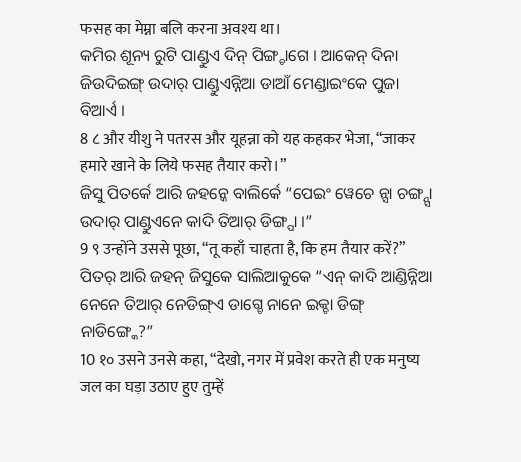फसह का मेम्ना बलि करना अवश्य था।
କମିର ଶୂନ୍ୟ ରୁଟି ପାଣ୍ଡୁଏ ଦିନ୍ ପିଙ୍ଗ୍ଚାଗେ । ଆକେନ୍ ଦିନା ଜିଉଦିଇଙ୍ଗ୍ ଉଦାର୍ ପାଣ୍ଡୁଏନ୍ନିଆ ଡାଆଁ ମେଣ୍ଡାଇଂକେ ପୁଜା ବିଆର୍ଏ ।
8 ८ और यीशु ने पतरस और यूहन्ना को यह कहकर भेजा, “जाकर हमारे खाने के लिये फसह तैयार करो।”
ଜିସୁ ପିତର୍କେ ଆରି ଜହନ୍କେ ବାଲିର୍କେ “ପେଇଂ ୱେଚେ ନ୍ସା ଚଙ୍ଗ୍ନ୍ସା ଉଦାର୍ ପାଣ୍ଡୁଏନେ କାଦି ତିଆର୍ ଡିଙ୍ଗ୍ପା ।”
9 ९ उन्होंने उससे पूछा, “तू कहाँ चाहता है, कि हम तैयार करें?”
ପିତର୍ ଆରି ଜହନ୍ ଜିସୁକେ ସାଲିଆକୁକେ “ଏନ୍ କାଦି ଆଣ୍ଡିନ୍ନିଆ ନେନେ ତିଆର୍ ନେଡିଙ୍ଗ୍ଏ ଡାଗ୍ଚେ ନାନେ ଇକ୍ଚା ଡିଙ୍ଗ୍ ନାଡିଙ୍ଗ୍କେ?”
10 १० उसने उनसे कहा, “देखो, नगर में प्रवेश करते ही एक मनुष्य जल का घड़ा उठाए हुए तुम्हें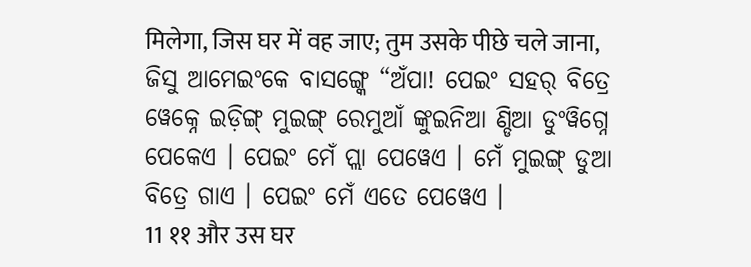मिलेगा, जिस घर में वह जाए; तुम उसके पीछे चले जाना,
ଜିସୁ ଆମେଇଂକେ ବାସଙ୍ଗ୍କେ “ଅଁପା! ପେଇଂ ସହର୍ ବିତ୍ରେ ୱେକ୍ନେ ଇଡ଼ିଙ୍ଗ୍ ମୁଇଙ୍ଗ୍ ରେମୁଆଁ ଙ୍କୁଇନିଆ ଣ୍ଡିଆ ଡୁଂୱିଗ୍ନେ ପେକେଏ । ପେଇଂ ମେଁ ପ୍ଲା ପେୱେଏ । ମେଁ ମୁଇଙ୍ଗ୍ ଡୁଆ ବିତ୍ରେ ଗାଏ । ପେଇଂ ମେଁ ଏତେ ପେୱେଏ ।
11 ११ और उस घर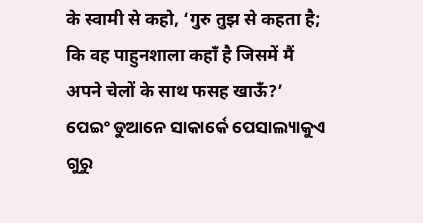के स्वामी से कहो, ‘गुरु तुझ से कहता है; कि वह पाहुनशाला कहाँ है जिसमें मैं अपने चेलों के साथ फसह खाऊँ?’
ପେଇଂ ଡୁଆନେ ସାକାର୍କେ ପେସାଲ୍ୟାକୁଏ ଗୁରୁ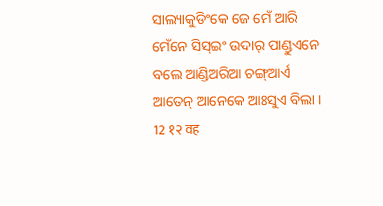ସାଲ୍ୟାକୁଡିଂକେ ଜେ ମେଁ ଆରି ମେଁନେ ସିସ୍ଇଂ ଉଦାର୍ ପାଣ୍ଡୁଏନେ ବଲେ ଆଣ୍ଡିଅରିଆ ଚଙ୍ଗ୍ଆର୍ଏ ଆତେନ୍ ଆନେକେ ଆଃସୁଏ ବିଲା ।
12 १२ वह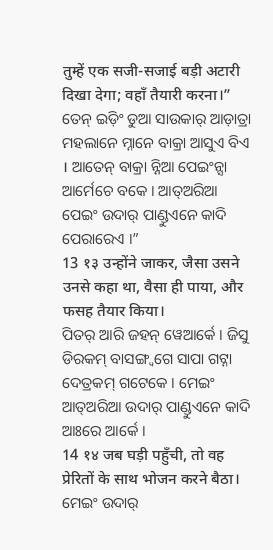तुम्हें एक सजी-सजाई बड़ी अटारी दिखा देगा; वहाँ तैयारी करना।”
ତେନ୍ ଇଡ଼ିଂ ଡୁଆ ସାଉକାର୍ ଆଡ଼ାତ୍ରା ମହଲାନେ ମ୍ନାନେ ବାକ୍ରା ଆସୁଏ ବିଏ । ଆତେନ୍ ବାକ୍ରା ନ୍ନିଆ ପେଇଂନ୍ସା ଆର୍ମେଚେ ବକେ । ଆତ୍ଅରିଆ ପେଇଂ ଉଦାର୍ ପାଣ୍ଡୁଏନେ କାଦି ପେରାରେଏ ।”
13 १३ उन्होंने जाकर, जैसा उसने उनसे कहा था, वैसा ही पाया, और फसह तैयार किया।
ପିତର୍ ଆରି ଜହନ୍ ୱେଆର୍କେ । ଜିସୁ ଡିରକମ୍ ବାସଙ୍ଗ୍ବଗେ ସାପା ଗଟ୍ନା ଦେତ୍ରକମ୍ ଗଟେକେ । ମେଇଂ ଆତ୍ଅରିଆ ଉଦାର୍ ପାଣ୍ଡୁଏନେ କାଦି ଆଃରେ ଆର୍କେ ।
14 १४ जब घड़ी पहुँची, तो वह प्रेरितों के साथ भोजन करने बैठा।
ମେଇଂ ଉଦାର୍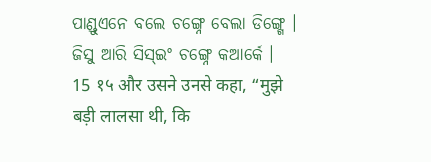ପାଣ୍ଡୁଏନେ ବଲେ ଚଙ୍ଗ୍ନେ ବେଲା ଡିଙ୍ଗ୍ଗେ । ଜିସୁ ଆରି ସିସ୍ଇଂ ଚଙ୍ଗ୍ନେ କଆର୍କେ ।
15 १५ और उसने उनसे कहा, “मुझे बड़ी लालसा थी, कि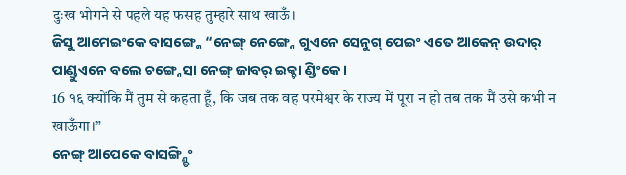दुःख भोगने से पहले यह फसह तुम्हारे साथ खाऊँ।
ଜିସୁ ଆମେଇଂକେ ବାସଙ୍ଗ୍କେ “ନେଙ୍ଗ୍ ନେଙ୍ଗ୍ନେ ଗୁଏନେ ସେନୁଗ୍ ପେଇଂ ଏତେ ଆକେନ୍ ଉଦାର୍ ପାଣ୍ଡୁଏନେ ବଲେ ଚଙ୍ଗ୍ନେସା ନେଙ୍ଗ୍ ଜାବର୍ ଇକ୍ଚା ଣ୍ଡିଂକେ ।
16 १६ क्योंकि मैं तुम से कहता हूँ, कि जब तक वह परमेश्वर के राज्य में पूरा न हो तब तक मैं उसे कभी न खाऊँगा।”
ନେଙ୍ଗ୍ ଆପେକେ ବାସଙ୍ଗ୍ଣ୍ଡିଂ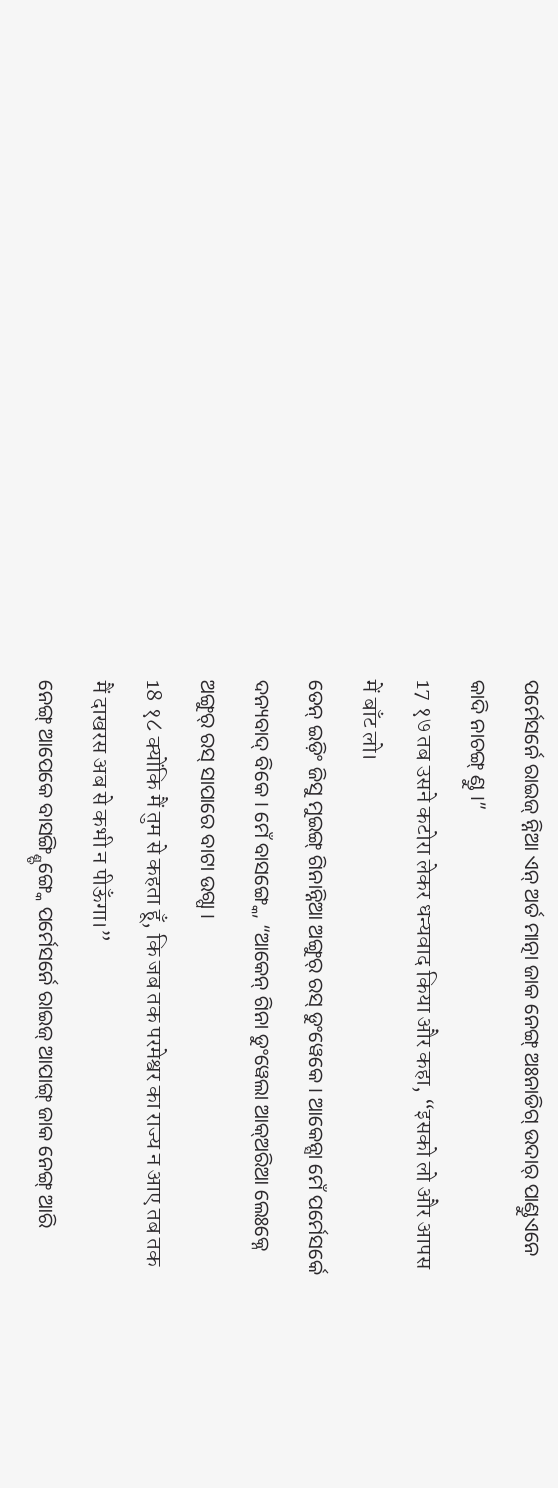ପର୍ମେସର୍ନେ ରାଇଜ୍ ନ୍ନିଆ ଏନ୍ ଅର୍ତ ମାତ୍ନା ଜାକ ନେଙ୍ଗ୍ ଅଃନାଡିଗ୍ ଉଦାର୍ ପାଣ୍ଡୁଏନେ କାଦି ନାଚଙ୍ଗ୍ ଣ୍ଡୁ ।”
17 १७ तब उसने कटोरा लेकर धन्यवाद किया और कहा, “इसको लो और आपस में बाँट लो।
ତେନ୍ ଇଡ଼ିଂ ଜିସୁ ମୁଇଙ୍ଗ୍ ଗିନାନ୍ନିଆ ଅଙ୍ଗୁର୍ ରସ୍ ଡୁଂୱେକେ । ଆକେନ୍ସା ମେଁ ପର୍ମେସର୍କେ ଦନ୍ୟବାଦ୍ ବିକେ । ମେଁ ବାସଙ୍ଗ୍କେ, “ଆକେନ୍ ଗିନା ଡୁଂୱେଲା ଆକ୍ଅରିଆ ଲେଃକ୍ନେ ଅଙ୍ଗୁର୍ ରସ୍ ସାପାରେ ବାଟା ଉଗ୍ପା ।
18 १८ क्योंकि मैं तुम से कहता हूँ, कि जब तक परमेश्वर का राज्य न आए तब तक मैं दाखरस अब से कभी न पीऊँगा।”
ନେଙ୍ଗ୍ ଆପେକେ ବାସଙ୍ଗ୍ଣ୍ଡିଙ୍ଗ୍କେ ପର୍ମେସର୍ନେ ରାଇଜ୍ ଆପାଙ୍ଗ୍ ଜାକ ନେଙ୍ଗ୍ ଆରି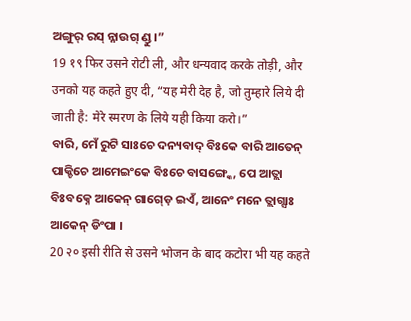ଅଙ୍ଗୁର୍ ରସ୍ ନ୍ନାଉଗ୍ ଣ୍ଡୁ ।”
19 १९ फिर उसने रोटी ली, और धन्यवाद करके तोड़ी, और उनको यह कहते हुए दी, “यह मेरी देह है, जो तुम्हारे लिये दी जाती है: मेरे स्मरण के लिये यही किया करो।”
ବାରି, ମେଁ ରୁଟି ସାଃଚେ ଦନ୍ୟବାଦ୍ ବିଃକେ ବାରି ଆତେନ୍ ପାକ୍ଚିଚେ ଆମେଇଂକେ ବିଃଚେ ବାସଙ୍ଗ୍କେ, ପେ ଆତ୍ଲା ବିଃବକ୍ନେ ଆକେନ୍ ଗାଗ୍ଡ଼େ ଇଏଁ, ଆନେଂ ମନେ ତ୍ଲାଗ୍ସାଃ ଆକେନ୍ ଡିଂପା ।
20 २० इसी रीति से उसने भोजन के बाद कटोरा भी यह कहते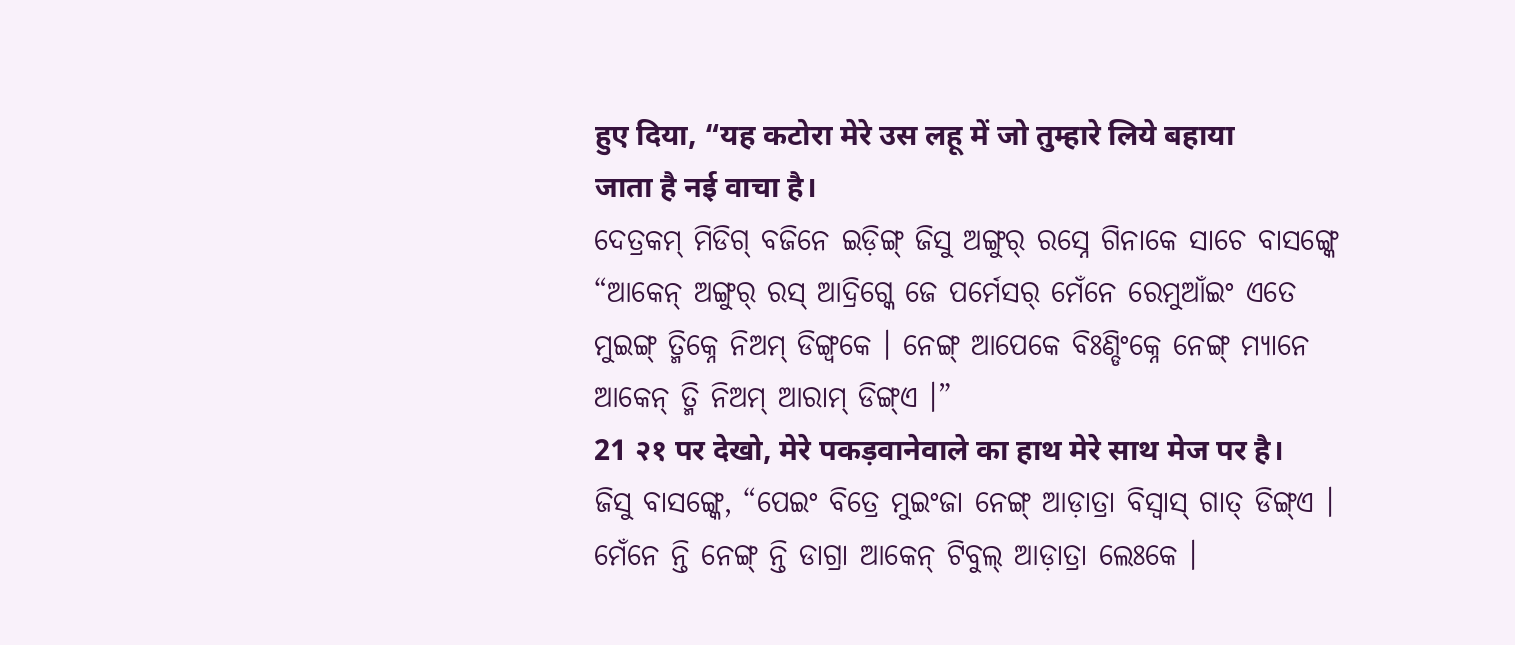हुए दिया, “यह कटोरा मेरे उस लहू में जो तुम्हारे लिये बहाया जाता है नई वाचा है।
ଦେତ୍ରକମ୍ ମିଡିଗ୍ ବଜିନେ ଇଡ଼ିଙ୍ଗ୍ ଜିସୁ ଅଙ୍ଗୁର୍ ରସ୍ନେ ଗିନାକେ ସାଚେ ବାସଙ୍ଗ୍କେ “ଆକେନ୍ ଅଙ୍ଗୁର୍ ରସ୍ ଆଦ୍ରିଗ୍କେ ଜେ ପର୍ମେସର୍ ମେଁନେ ରେମୁଆଁଇଂ ଏତେ ମୁଇଙ୍ଗ୍ ତ୍ମିକ୍ନେ ନିଅମ୍ ଡିଙ୍ଗ୍ବକେ । ନେଙ୍ଗ୍ ଆପେକେ ବିଃଣ୍ଡିଂକ୍ନେ ନେଙ୍ଗ୍ ମ୍ୟାନେ ଆକେନ୍ ତ୍ମି ନିଅମ୍ ଆରାମ୍ ଡିଙ୍ଗ୍ଏ ।”
21 २१ पर देखो, मेरे पकड़वानेवाले का हाथ मेरे साथ मेज पर है।
ଜିସୁ ବାସଙ୍ଗ୍କେ, “ପେଇଂ ବିତ୍ରେ ମୁଇଂଜା ନେଙ୍ଗ୍ ଆଡ଼ାତ୍ରା ବିସ୍ବାସ୍ ଗାତ୍ ଡିଙ୍ଗ୍ଏ । ମେଁନେ ନ୍ତି ନେଙ୍ଗ୍ ନ୍ତି ଡାଗ୍ରା ଆକେନ୍ ଟିବୁଲ୍ ଆଡ଼ାତ୍ରା ଲେଃକେ ।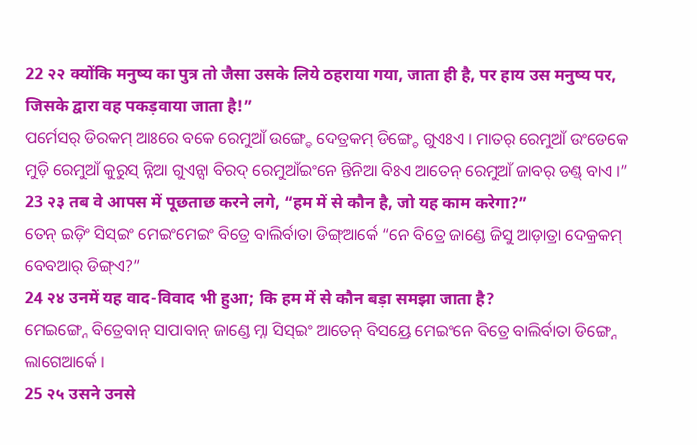22 २२ क्योंकि मनुष्य का पुत्र तो जैसा उसके लिये ठहराया गया, जाता ही है, पर हाय उस मनुष्य पर, जिसके द्वारा वह पकड़वाया जाता है!”
ପର୍ମେସର୍ ଡିରକମ୍ ଆଃରେ ବକେ ରେମୁଆଁ ଉଙ୍ଗ୍ଡେ ଦେତ୍ରକମ୍ ଡିଙ୍ଗ୍ଚେ ଗୁଏଃଏ । ମାତର୍ ରେମୁଆଁ ଉଂଡେକେ ମୁଡ଼ି ରେମୁଆଁ କୁରୁସ୍ ନ୍ନିଆ ଗୁଏନ୍ସା ବିରଦ୍ ରେମୁଆଁଇଂନେ ନ୍ତିନିଆ ବିଃଏ ଆତେନ୍ ରେମୁଆଁ ଜାବର୍ ଡଣ୍ଡ୍ ବାଏ ।”
23 २३ तब वे आपस में पूछताछ करने लगे, “हम में से कौन है, जो यह काम करेगा?”
ତେନ୍ ଇଡ଼ିଂ ସିସ୍ଇଂ ମେଇଂମେଇଂ ବିତ୍ରେ ବାଲିର୍ବାତା ଡିଙ୍ଗ୍ଆର୍କେ “ନେ ବିତ୍ରେ ଜାଣ୍ଡେ ଜିସୁ ଆଡ଼ାତ୍ରା ଦେକ୍ରକମ୍ ବେବଆର୍ ଡିଙ୍ଗ୍ଏ?”
24 २४ उनमें यह वाद-विवाद भी हुआ; कि हम में से कौन बड़ा समझा जाता है?
ମେଇଙ୍ଗ୍ନେ ବିତ୍ରେବାନ୍ ସାପାବାନ୍ ଜାଣ୍ଡେ ମ୍ନା ସିସ୍ଇଂ ଆତେନ୍ ବିସୟ୍ରେ ମେଇଂନେ ବିତ୍ରେ ବାଲିର୍ବାତା ଡିଙ୍ଗ୍ନେ ଲାଗେଆର୍କେ ।
25 २५ उसने उनसे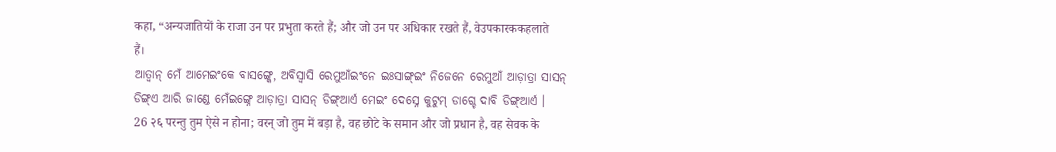कहा, “अन्यजातियों के राजा उन पर प्रभुता करते हैं; और जो उन पर अधिकार रखते हैं, वेउपकारककहलाते हैं।
ଆତ୍ବାନ୍ ମେଁ ଆମେଇଂକେ ବାସଙ୍ଗ୍କେ, ଅବିସ୍ବାସି ରେମୁଆଁଇଂନେ ଇଃସାଙ୍ଗ୍ଇଂ ନିଜେନେ ରେମୁଆଁ ଆଡ଼ାତ୍ରା ସାସନ୍ ଡିଙ୍ଗ୍ଏ ଆରି ଜାଣ୍ଡେ ମେଁଇଙ୍ଗ୍ନେ ଆଡ଼ାତ୍ରା ସାସନ୍ ଡିଙ୍ଗ୍ଆର୍ଏ ମେଇଂ ଦେସ୍ନେ କୁଟୁମ୍ ଡାଗ୍ଚେ ଦାବି ଡିଙ୍ଗ୍ଆର୍ଏ ।
26 २६ परन्तु तुम ऐसे न होना; वरन् जो तुम में बड़ा है, वह छोटे के समान और जो प्रधान है, वह सेवक के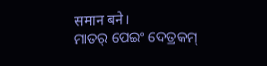समान बने।
ମାତର୍ ପେଇଂ ଦେତ୍ରକମ୍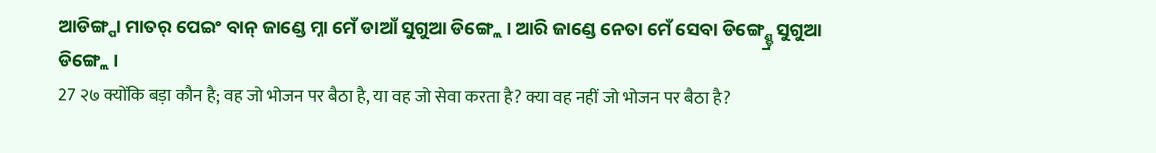ଆଡିଙ୍ଗ୍ପା ମାତର୍ ପେଇଂ ବାନ୍ ଜାଣ୍ଡେ ମ୍ନା ମେଁ ଡାଆଁ ସୁଗୁଆ ଡିଙ୍ଗ୍ଲେ । ଆରି ଜାଣ୍ଡେ ନେତା ମେଁ ସେବା ଡିଙ୍ଗ୍ଣ୍ଡ୍ରେ ସୁଗୁଆ ଡିଙ୍ଗ୍ଲେ ।
27 २७ क्योंकि बड़ा कौन है; वह जो भोजन पर बैठा है, या वह जो सेवा करता है? क्या वह नहीं जो भोजन पर बैठा है?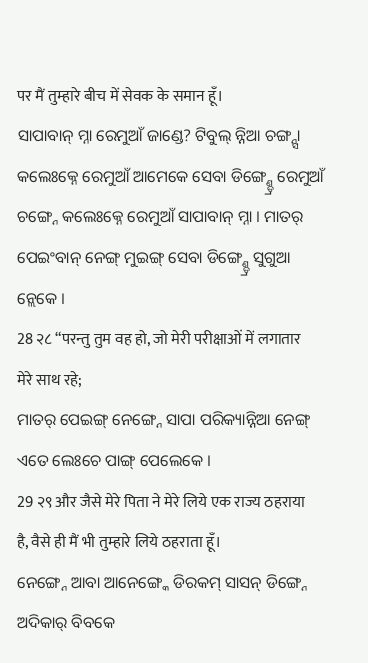पर मैं तुम्हारे बीच में सेवक के समान हूँ।
ସାପାବାନ୍ ମ୍ନା ରେମୁଆଁ ଜାଣ୍ଡେ? ଟିବୁଲ୍ ନ୍ନିଆ ଚଙ୍ଗ୍ନ୍ସା କଲେଃକ୍ନେ ରେମୁଆଁ ଆମେକେ ସେବା ଡିଙ୍ଗ୍ଣ୍ଡ୍ରେ ରେମୁଆଁ ଚଙ୍ଗ୍ନେ କଲେଃକ୍ନେ ରେମୁଆଁ ସାପାବାନ୍ ମ୍ନା । ମାତର୍ ପେଇଂବାନ୍ ନେଙ୍ଗ୍ ମୁଇଙ୍ଗ୍ ସେବା ଡିଙ୍ଗ୍ଣ୍ଡ୍ରେ ସୁଗୁଆ ନ୍ଲେକେ ।
28 २८ “परन्तु तुम वह हो, जो मेरी परीक्षाओं में लगातार मेरे साथ रहे;
ମାତର୍ ପେଇଙ୍ଗ୍ ନେଙ୍ଗ୍ନେ ସାପା ପରିକ୍ୟାନ୍ନିଆ ନେଙ୍ଗ୍ ଏତେ ଲେଃଚେ ପାଙ୍ଗ୍ ପେଲେକେ ।
29 २९ और जैसे मेरे पिता ने मेरे लिये एक राज्य ठहराया है, वैसे ही मैं भी तुम्हारे लिये ठहराता हूँ।
ନେଙ୍ଗ୍ନେ ଆବା ଆନେଙ୍ଗ୍କେ ଡିରକମ୍ ସାସନ୍ ଡିଙ୍ଗ୍ନେ ଅଦିକାର୍ ବିବକେ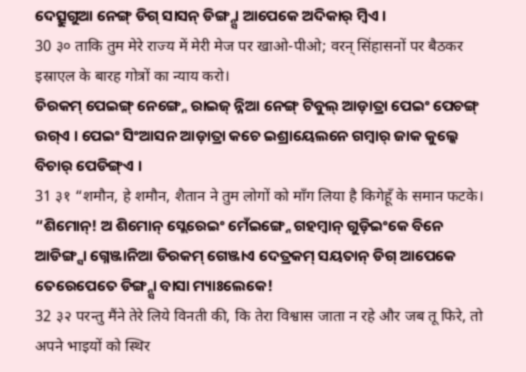ଦେତ୍ସୁଗୁଆ ନେଙ୍ଗ୍ ଡିଗ୍ ସାସନ୍ ଡିଙ୍ଗ୍ନ୍ସା ଆପେକେ ଅଦିକାର୍ ମ୍ବିଏ ।
30 ३० ताकि तुम मेरे राज्य में मेरी मेज पर खाओ-पीओ; वरन् सिंहासनों पर बैठकर इस्राएल के बारह गोत्रों का न्याय करो।
ଡିରକମ୍ ପେଇଙ୍ଗ୍ ନେଙ୍ଗ୍ନେ ରାଇଜ୍ ନ୍ନିଆ ନେଙ୍ଗ୍ ଟିବୁଲ୍ ଆଡ଼ାତ୍ରା ପେଇଂ ପେଚଙ୍ଗ୍ ଉଗ୍ଏ । ପେଇଂ ସିଂଆସନ ଆଡ଼ାତ୍ରା କଚେ ଇଶ୍ରାୟେଲନେ ଗମ୍ୱାର୍ ଜାକ କୁଲ୍କେ ବିଚାର୍ ପେଡିଙ୍ଗ୍ଏ ।
31 ३१ “शमौन, हे शमौन, शैतान ने तुम लोगों को माँग लिया है किगेहूँ के समान फटके।
“ଶିମୋନ୍! ଅ ଶିମୋନ୍ ସ୍ଲେରେଇଂ ମେଁଇଙ୍ଗ୍ନେ ଗହମ୍ବାନ୍ ଗୁଡ଼ିଇଂକେ ବିନେ ଆଡିଙ୍ଗ୍ସା ଗ୍ନେଞ୍ଜାନିଆ ଡିରକମ୍ ଗେଞ୍ଜାଏ ଦେତ୍ରକମ୍ ସୟତାନ୍ ଡିଗ୍ ଆପେକେ ତେରେପେତେ ଡିଙ୍ଗ୍ନ୍ସା ବାସା ମ୍ୟାଃଲେକେ!
32 ३२ परन्तु मैंने तेरे लिये विनती की, कि तेरा विश्वास जाता न रहे और जब तू फिरे, तो अपने भाइयों को स्थिर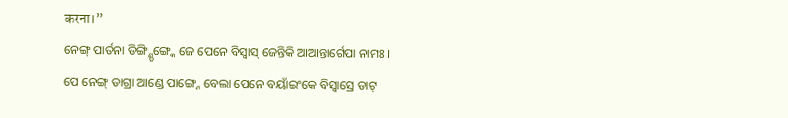करना।”
ନେଙ୍ଗ୍ ପାର୍ତନା ଡିଙ୍ଗ୍ଣ୍ଡିଙ୍ଗ୍କେ ଜେ ପେନେ ବିସ୍ବାସ୍ ଜେନ୍ତିକି ଆଆନ୍ତାର୍ଗେପା ନାମଃ । ପେ ନେଙ୍ଗ୍ ଡାଗ୍ରା ଆଣ୍ଡେ ପାଙ୍ଗ୍ନେ ବେଲା ପେନେ ବୟାଁଇଂକେ ବିସ୍ବାସ୍ରେ ଡାଟ୍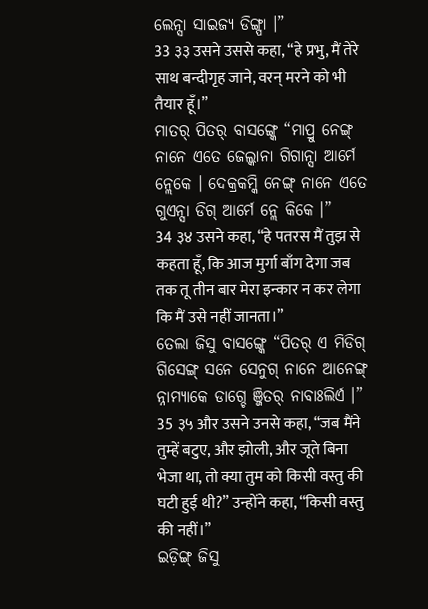ଲେନ୍ସା ସାଇଜ୍ୟ ଡିଙ୍ଗ୍ପା ।”
33 ३३ उसने उससे कहा, “हे प्रभु, मैं तेरे साथ बन्दीगृह जाने, वरन् मरने को भी तैयार हूँ।”
ମାତର୍ ପିତର୍ ବାସଙ୍ଗ୍କେ “ମାପ୍ରୁ ନେଙ୍ଗ୍ ନାନେ ଏତେ ଜେଲ୍କାନା ଗିଗାନ୍ସା ଆର୍ମେ ନ୍ଲେକେ । ଦେକ୍ରକମ୍କି ନେଙ୍ଗ୍ ନାନେ ଏତେ ଗୁଏନ୍ସା ଡିଗ୍ ଆର୍ମେ ନ୍ଲେ କିକେ ।”
34 ३४ उसने कहा, “हे पतरस मैं तुझ से कहता हूँ, कि आज मुर्गा बाँग देगा जब तक तू तीन बार मेरा इन्कार न कर लेगा कि मैं उसे नहीं जानता।”
ତେଲା ଜିସୁ ବାସଙ୍ଗ୍କେ “ପିତର୍ ଏ ମିଡିଗ୍ ଗିସେଙ୍ଗ୍ ସନେ ସେନୁଗ୍ ନାନେ ଆନେଙ୍ଗ୍ ନ୍ନାମ୍ୟାକେ ଡାଗ୍ଚେ ଞ୍ଜିତର୍ ନାବାଃଲିର୍ଏ ।”
35 ३५ और उसने उनसे कहा, “जब मैंने तुम्हें बटुए, और झोली, और जूते बिना भेजा था, तो क्या तुम को किसी वस्तु की घटी हुई थी?” उन्होंने कहा, “किसी वस्तु की नहीं।”
ଇଡ଼ିଙ୍ଗ୍ ଜିସୁ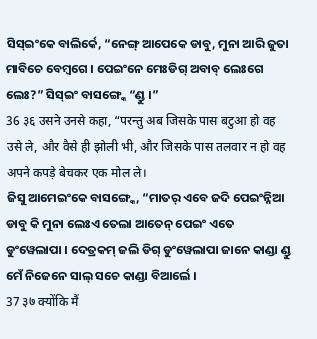ସିସ୍ଇଂକେ ବାଲିର୍କେ, “ନେଙ୍ଗ୍ ଆପେକେ ଡାବୁ, ମୁନା ଆରି ଜୁତା ମାବିଚେ ବେମ୍ଵଗେ । ପେଇଂନେ ମେଃଡିଗ୍ ଅବାବ୍ ଲେଃଗେ ଲେଃ?” ସିସ୍ଇଂ ବାସଙ୍ଗ୍କେ “ଣ୍ଡୁ ।”
36 ३६ उसने उनसे कहा, “परन्तु अब जिसके पास बटुआ हो वह उसे ले, और वैसे ही झोली भी, और जिसके पास तलवार न हो वह अपने कपड़े बेचकर एक मोल ले।
ଜିସୁ ଆମେଇଂକେ ବାସଙ୍ଗ୍କେ, “ମାତର୍ ଏବେ ଜଦି ପେଇଂନ୍ନିଆ ଡାବୁ କି ମୁନା ଲେଃଏ ତେଲା ଆତେନ୍ ପେଇଂ ଏତେ ଡୁଂୱେଲାପା । ଦେତ୍ରକମ୍ ଜଲି ଡିଗ୍ ଡୁଂୱେଲାପା ଜାନେ କାଣ୍ଡା ଣ୍ଡୁ ମେଁ ନିଜେନେ ସାଲ୍ ସଚେ କାଣ୍ଡା ବିଆର୍ଲେ ।
37 ३७ क्योंकि मैं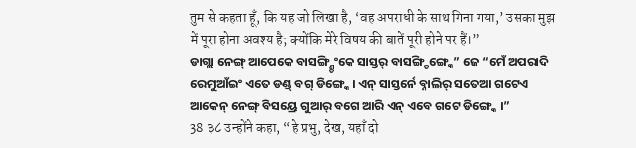तुम से कहता हूँ, कि यह जो लिखा है, ‘वह अपराधी के साथ गिना गया,’ उसका मुझ में पूरा होना अवश्य है; क्योंकि मेरे विषय की बातें पूरी होने पर हैं।”
ଡାଗ୍ଲା ନେଙ୍ଗ୍ ଆପେକେ ବାସଙ୍ଗ୍ଣ୍ଡିଂକେ ସାସ୍ତର୍ ବାସଙ୍ଗ୍ଡିଙ୍ଗ୍କେ” ଜେ “ମେଁ ଅପରାଦି ରେମୁଆଁଇଂ ଏତେ ଡଣ୍ଡ୍ ବଗ୍ ଡିଙ୍ଗ୍କେ । ଏନ୍ ସାସ୍ତର୍ନେ ବ୍ନାଲିର୍ ସତେଆ ଗଟେଏ ଆକେନ୍ ନେଙ୍ଗ୍ ବିସୟ୍ରେ ଗୁଆର୍ ବଗେ ଆରି ଏନ୍ ଏବେ ଗଟେ ଡିଙ୍ଗ୍କେ ।”
38 ३८ उन्होंने कहा, “हे प्रभु, देख, यहाँ दो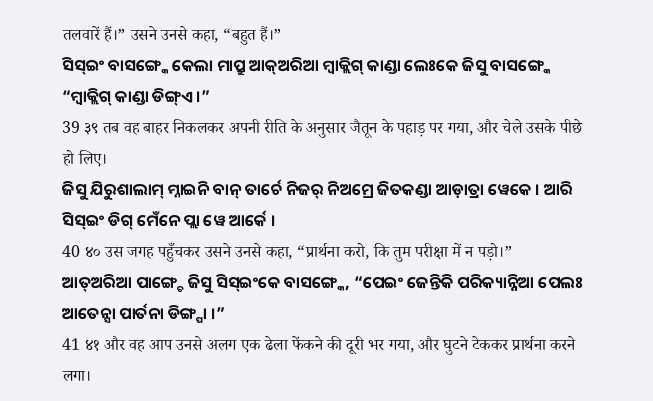तलवारें हैं।” उसने उनसे कहा, “बहुत हैं।”
ସିସ୍ଇଂ ବାସଙ୍ଗ୍କେ କେଲା ମାପ୍ରୁ ଆକ୍ଅରିଆ ମ୍ବାକ୍ଲିଗ୍ କାଣ୍ଡା ଲେଃକେ ଜିସୁ ବାସଙ୍ଗ୍କେ “ମ୍ୱାକ୍ଲିଗ୍ କାଣ୍ଡା ଡିଙ୍ଗ୍ଏ ।”
39 ३९ तब वह बाहर निकलकर अपनी रीति के अनुसार जैतून के पहाड़ पर गया, और चेले उसके पीछे हो लिए।
ଜିସୁ ଯିରୁଶାଲାମ୍ ମ୍ନାଇନି ବାନ୍ ତାର୍ଚେ ନିଜର୍ ନିଅମ୍ରେ ଜିତକଣ୍ଡା ଆଡ଼ାତ୍ରା ୱେକେ । ଆରି ସିସ୍ଇଂ ଡିଗ୍ ମେଁନେ ପ୍ଲା ୱେ ଆର୍କେ ।
40 ४० उस जगह पहुँचकर उसने उनसे कहा, “प्रार्थना करो, कि तुम परीक्षा में न पड़ो।”
ଆତ୍ଅରିଆ ପାଙ୍ଗ୍ଚେ ଜିସୁ ସିସ୍ଇଂକେ ବାସଙ୍ଗ୍କେ, “ପେଇଂ ଜେନ୍ତିକି ପରିକ୍ୟାନ୍ନିଆ ପେଲଃ ଆତେନ୍ସା ପାର୍ତନା ଡିଙ୍ଗ୍ପା ।”
41 ४१ और वह आप उनसे अलग एक ढेला फेंकने की दूरी भर गया, और घुटने टेककर प्रार्थना करने लगा।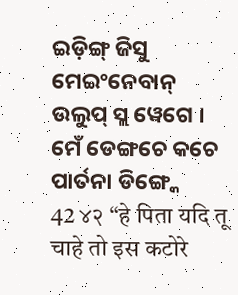ଇଡ଼ିଙ୍ଗ୍ ଜିସୁ ମେଇଂନେବାନ୍ ଉଲୁପ୍ ସ୍ଲ ୱେଗେ । ମେଁ ଡେଙ୍ଗଚେ କଚେ ପାର୍ତନା ଡିଙ୍ଗ୍କେ
42 ४२ “हे पिता यदि तू चाहे तो इस कटोरे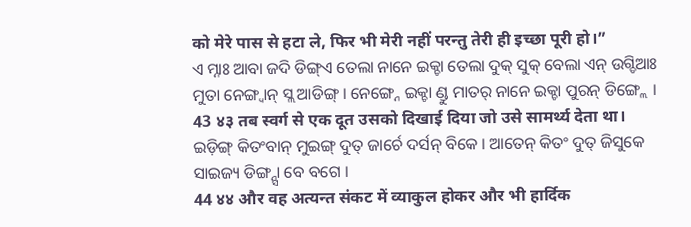को मेरे पास से हटा ले, फिर भी मेरी नहीं परन्तु तेरी ही इच्छा पूरी हो।”
ଏ ମ୍ନାଃ ଆବା ଜଦି ଡିଙ୍ଗ୍ଏ ତେଲା ନାନେ ଇକ୍ଚା ତେଲା ଦୁକ୍ ସୁକ୍ ବେଲା ଏନ୍ ଉଗ୍ଡିଆଃ ମୁତା ନେଙ୍ଗ୍ବାନ୍ ସ୍ଲ ଆଡିଙ୍ଗ୍ । ନେଙ୍ଗ୍ନେ ଇକ୍ଚା ଣ୍ଡୁ ମାତର୍ ନାନେ ଇକ୍ଚା ପୁରନ୍ ଡିଙ୍ଗ୍ଲେ ।
43 ४३ तब स्वर्ग से एक दूत उसको दिखाई दिया जो उसे सामर्थ्य देता था।
ଇଡ଼ିଙ୍ଗ୍ କିତଂବାନ୍ ମୁଇଙ୍ଗ୍ ଦୁତ୍ ଜାର୍ଚେ ଦର୍ସନ୍ ବିକେ । ଆତେନ୍ କିତଂ ଦୁତ୍ ଜିସୁକେ ସାଇଜ୍ୟ ଡିଙ୍ଗ୍ନ୍ସା ବେ ବଗେ ।
44 ४४ और वह अत्यन्त संकट में व्याकुल होकर और भी हार्दिक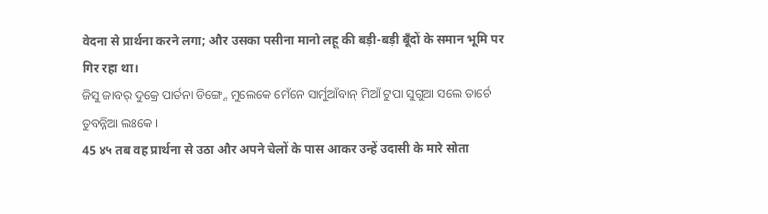वेदना से प्रार्थना करने लगा; और उसका पसीना मानो लहू की बड़ी-बड़ी बूँदों के समान भूमि पर गिर रहा था।
ଜିସୁ ଜାବର୍ ଦୁକ୍ରେ ପାର୍ତନା ଡିଙ୍ଗ୍ନେ ମୁଲେକେ ମେଁନେ ସାର୍ମୁଆଁବାନ୍ ମିଆଁ ଟୁପା ସୁଗୁଆ ସଲେ ତାର୍ଚେ ତୁବନ୍ନିଆ ଲଃକେ ।
45 ४५ तब वह प्रार्थना से उठा और अपने चेलों के पास आकर उन्हें उदासी के मारे सोता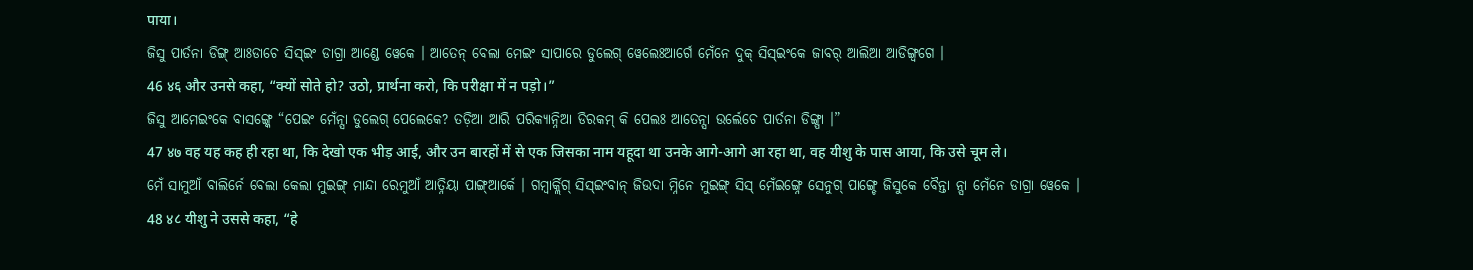पाया।
ଜିସୁ ପାର୍ତନା ଡିଙ୍ଗ୍ ଆଃଡାଚେ ସିସ୍ଇଂ ଡାଗ୍ରା ଆଣ୍ଡେ ୱେକେ । ଆତେନ୍ ବେଲା ମେଇଂ ସାପାରେ ଡୁଲେଗ୍ ୱେଲେଃଆର୍ଗେ ମେଁନେ ଦୁକ୍ ସିସ୍ଇଂକେ ଜାବର୍ ଆଲିଆ ଆଡିଙ୍ଗ୍ବଗେ ।
46 ४६ और उनसे कहा, “क्यों सोते हो? उठो, प्रार्थना करो, कि परीक्षा में न पड़ो।”
ଜିସୁ ଆମେଇଂକେ ବାସଙ୍ଗ୍କେ “ପେଇଂ ମେଁନ୍ସା ଡୁଲେଗ୍ ପେଲେକେ? ତଡ଼ିଆ ଆରି ପରିକ୍ୟାନ୍ନିଆ ଡିରକମ୍ କି ପେଲଃ ଆତେନ୍ସା ଉର୍ଲେଚେ ପାର୍ତନା ଡିଙ୍ଗ୍ପା ।”
47 ४७ वह यह कह ही रहा था, कि देखो एक भीड़ आई, और उन बारहों में से एक जिसका नाम यहूदा था उनके आगे-आगे आ रहा था, वह यीशु के पास आया, कि उसे चूम ले।
ମେଁ ସାମୁଆଁ ବାଲିର୍ନେ ବେଲା କେଲା ମୁଇଙ୍ଗ୍ ମାନ୍ଦା ରେମୁଆଁ ଆତ୍ନିୟା ପାଙ୍ଗ୍ଆର୍କେ । ଗମ୍ବାର୍କ୍ଲିଗ୍ ସିସ୍ଇଂବାନ୍ ଜିଉଦା ମ୍ନିନେ ମୁଇଙ୍ଗ୍ ସିସ୍ ମେଁଇଙ୍ଗ୍ନେ ସେନୁଗ୍ ପାଙ୍ଗ୍ଚେ ଜିସୁକେ ବୈନ୍ତା ନ୍ସା ମେଁନେ ଡାଗ୍ରା ୱେକେ ।
48 ४८ यीशु ने उससे कहा, “हे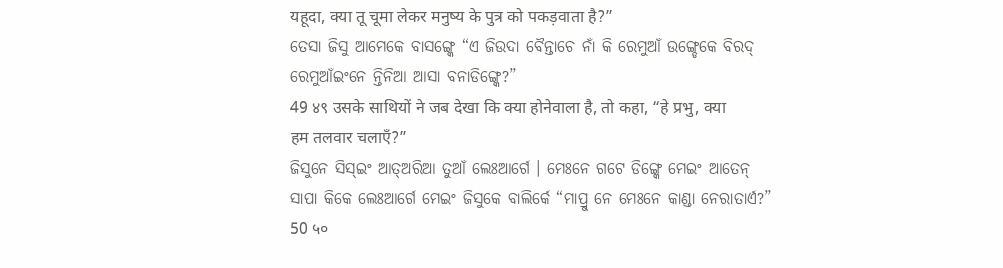यहूदा, क्या तू चूमा लेकर मनुष्य के पुत्र को पकड़वाता है?”
ତେସା ଜିସୁ ଆମେକେ ବାସଙ୍ଗ୍କେ “ଏ ଜିଉଦା ବୈନ୍ତାଚେ ନାଁ କି ରେମୁଆଁ ଉଙ୍ଗ୍ଡେକେ ବିରଦ୍ ରେମୁଆଁଇଂନେ ନ୍ତିନିଆ ଆସା ବନାଡିଙ୍ଗ୍କେ?”
49 ४९ उसके साथियों ने जब देखा कि क्या होनेवाला है, तो कहा, “हे प्रभु, क्या हम तलवार चलाएँ?”
ଜିସୁନେ ସିସ୍ଇଂ ଆତ୍ଅରିଆ ତୁଆଁ ଲେଃଆର୍ଗେ । ମେଃନେ ଗଟେ ଡିଙ୍ଗ୍କେ ମେଇଂ ଆତେନ୍ ସାପା କିକେ ଲେଃଆର୍ଗେ ମେଇଂ ଜିସୁକେ ବାଲିର୍କେ “ମାପ୍ରୁ ନେ ମେଃନେ କାଣ୍ଡା ନେରାତାର୍ଏ?”
50 ५०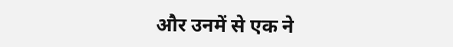और उनमें से एक ने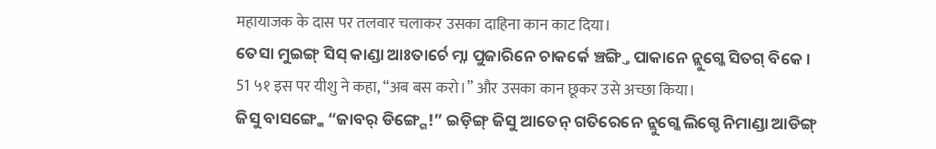महायाजक के दास पर तलवार चलाकर उसका दाहिना कान काट दिया।
ତେସା ମୁଇଙ୍ଗ୍ ସିସ୍ କାଣ୍ଡା ଆଃତାର୍ଚେ ମ୍ନା ପୁଜାରିନେ ଚାକର୍କେ ଞ୍ଚଙ୍ଗ୍ତି ପାକାନେ ନ୍ଲୁଗ୍କେ ସିତଗ୍ ବିକେ ।
51 ५१ इस पर यीशु ने कहा, “अब बस करो।” और उसका कान छूकर उसे अच्छा किया।
ଜିସୁ ବାସଙ୍ଗ୍କେ “ଜାବର୍ ଡିଙ୍ଗ୍ଗେ!” ଇଡ଼ିଙ୍ଗ୍ ଜିସୁ ଆତେନ୍ ଗତିରେନେ ନ୍ଲୁଗ୍କେ ଲିଗ୍ଚେ ନିମାଣ୍ଡା ଆଡିଙ୍ଗ୍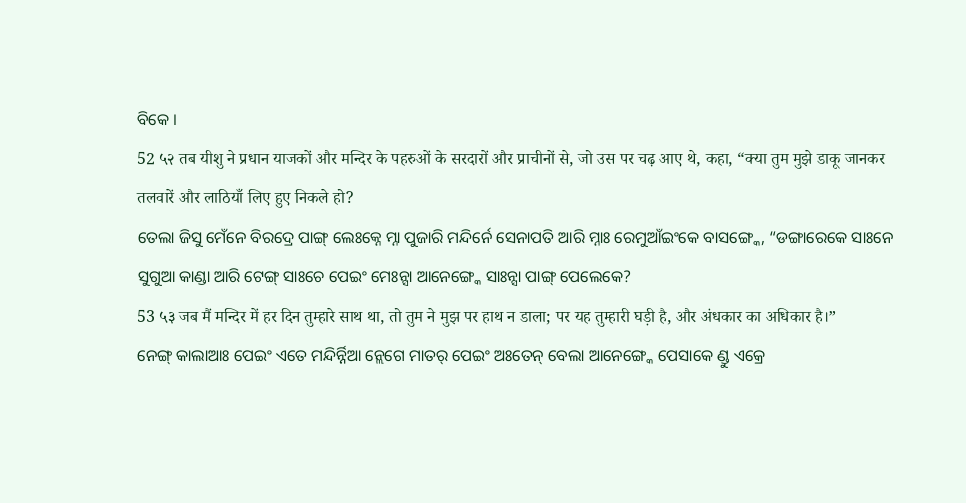ବିକେ ।
52 ५२ तब यीशु ने प्रधान याजकों और मन्दिर के पहरुओं के सरदारों और प्राचीनों से, जो उस पर चढ़ आए थे, कहा, “क्या तुम मुझे डाकू जानकर तलवारें और लाठियाँ लिए हुए निकले हो?
ତେଲା ଜିସୁ ମେଁନେ ବିରଦ୍ରେ ପାଙ୍ଗ୍ ଲେଃକ୍ନେ ମ୍ନା ପୁଜାରି ମନ୍ଦିର୍ନେ ସେନାପତି ଆରି ମ୍ନାଃ ରେମୁଆଁଇଂକେ ବାସଙ୍ଗ୍କେ, “ଡଙ୍ଗାରେକେ ସାଃନେ ସୁଗୁଆ କାଣ୍ଡା ଆରି ଟେଙ୍ଗ୍ ସାଃଚେ ପେଇଂ ମେଃନ୍ସା ଆନେଙ୍ଗ୍କେ ସାଃନ୍ସା ପାଙ୍ଗ୍ ପେଲେକେ?
53 ५३ जब मैं मन्दिर में हर दिन तुम्हारे साथ था, तो तुम ने मुझ पर हाथ न डाला; पर यह तुम्हारी घड़ी है, और अंधकार का अधिकार है।”
ନେଙ୍ଗ୍ କାଲାଆଃ ପେଇଂ ଏତେ ମନ୍ଦିର୍ନ୍ନିଆ ନ୍ଲେଗେ ମାତର୍ ପେଇଂ ଅଃତେନ୍ ବେଲା ଆନେଙ୍ଗ୍କେ ପେସାକେ ଣ୍ଡୁ ଏକ୍ରେ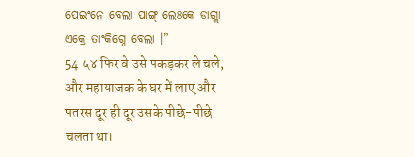ପେଇଂନେ ବେଲା ପାଙ୍ଗ୍ ଲେଃକେ ଡାଗ୍ଲା ଏକ୍ରେ ତାଂକିଗ୍ନେ ବେଲା ।”
54 ५४ फिर वे उसे पकड़कर ले चले, और महायाजक के घर में लाए और पतरस दूर ही दूर उसके पीछे-पीछे चलता था।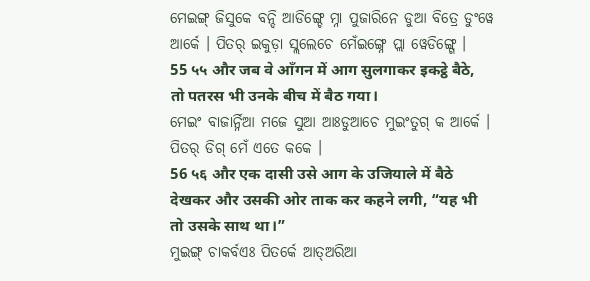ମେଇଙ୍ଗ୍ ଜିସୁକେ ବନ୍ଦି ଆଡିଙ୍ଗ୍ଚେ ମ୍ନା ପୁଜାରିନେ ଡୁଆ ବିତ୍ରେ ଡୁଂୱେ ଆର୍କେ । ପିତର୍ ଇକୁଡ଼ା ସ୍ଲଲେଚେ ମେଁଇଙ୍ଗ୍ନେ ପ୍ଲା ୱେଡିଙ୍ଗ୍ଗେ ।
55 ५५ और जब वे आँगन में आग सुलगाकर इकट्ठे बैठे, तो पतरस भी उनके बीच में बैठ गया।
ମେଇଂ ବାଜାର୍ନ୍ନିଆ ମଜେ ସୁଆ ଆଃଡୁଆଚେ ମୁଇଂତୁଗ୍ କ ଆର୍କେ । ପିତର୍ ଡିଗ୍ ମେଁ ଏତେ କକେ ।
56 ५६ और एक दासी उसे आग के उजियाले में बैठे देखकर और उसकी ओर ताक कर कहने लगी, “यह भी तो उसके साथ था।”
ମୁଇଙ୍ଗ୍ ଚାକର୍ବଏଃ ପିତର୍କେ ଆତ୍ଅରିଆ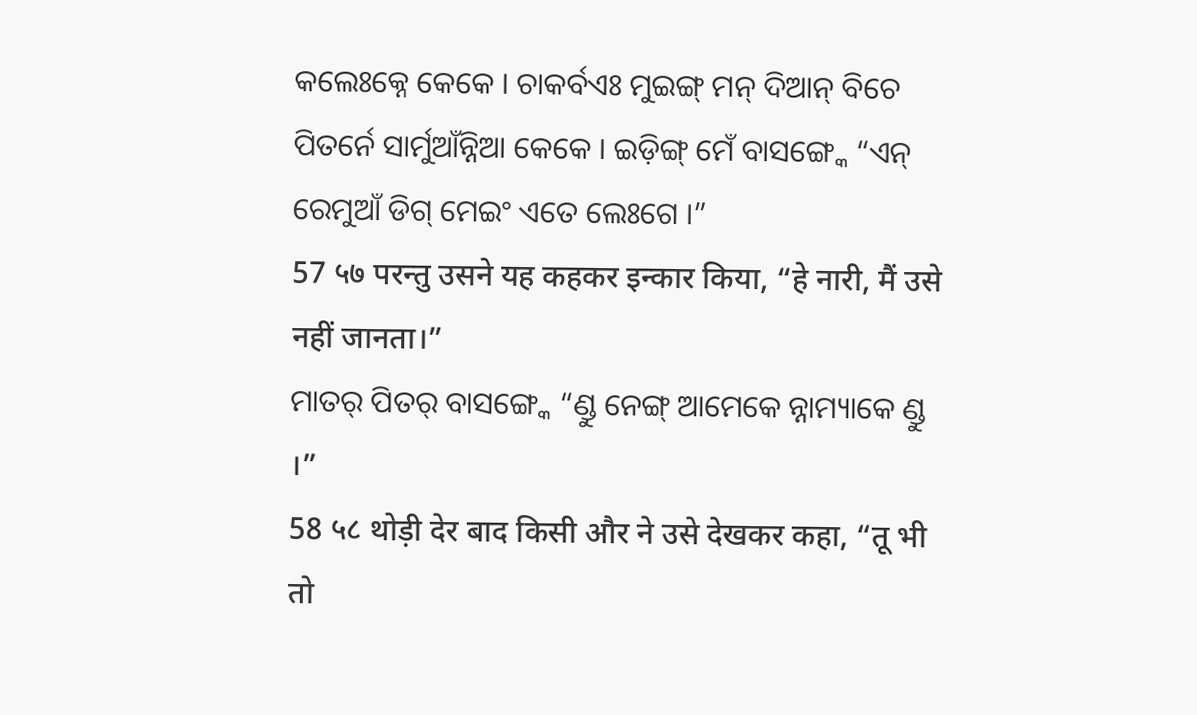କଲେଃକ୍ନେ କେକେ । ଚାକର୍ବଏଃ ମୁଇଙ୍ଗ୍ ମନ୍ ଦିଆନ୍ ବିଚେ ପିତର୍ନେ ସାର୍ମୁଆଁନ୍ନିଆ କେକେ । ଇଡ଼ିଙ୍ଗ୍ ମେଁ ବାସଙ୍ଗ୍କେ “ଏନ୍ ରେମୁଆଁ ଡିଗ୍ ମେଇଂ ଏତେ ଲେଃଗେ ।”
57 ५७ परन्तु उसने यह कहकर इन्कार किया, “हे नारी, मैं उसे नहीं जानता।”
ମାତର୍ ପିତର୍ ବାସଙ୍ଗ୍କେ “ଣ୍ଡୁ ନେଙ୍ଗ୍ ଆମେକେ ନ୍ନାମ୍ୟାକେ ଣ୍ଡୁ ।”
58 ५८ थोड़ी देर बाद किसी और ने उसे देखकर कहा, “तू भी तो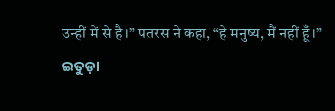उन्हीं में से है।” पतरस ने कहा, “हे मनुष्य, मैं नहीं हूँ।”
ଇତୁଡ଼ା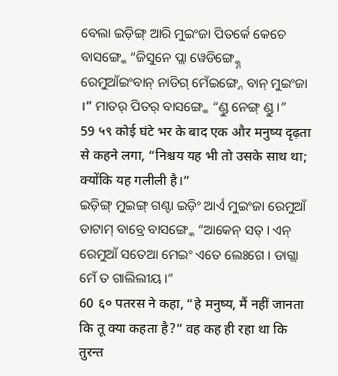ବେଲା ଇଡ଼ିଙ୍ଗ୍ ଆରି ମୁଇଂଜା ପିତର୍କେ କେଚେ ବାସଙ୍ଗ୍କେ “ଜିସୁନେ ପ୍ଲା ୱେଡିଙ୍ଗ୍କ୍ନେ ରେମୁଆଁଇଂବାନ୍ ନାଡିଗ୍ ମେଁଇଙ୍ଗ୍ନେ ବାନ୍ ମୁଇଂଜା ।” ମାତର୍ ପିତର୍ ବାସଙ୍ଗ୍କେ “ଣ୍ଡୁ ନେଙ୍ଗ୍ ଣ୍ଡୁ ।”
59 ५९ कोई घंटे भर के बाद एक और मनुष्य दृढ़ता से कहने लगा, “निश्चय यह भी तो उसके साथ था; क्योंकि यह गलीली है।”
ଇଡ଼ିଙ୍ଗ୍ ମୁଇଙ୍ଗ୍ ଗଣ୍ଟା ଇଡ଼ିଂ ଆର୍ଏ ମୁଇଂଜା ରେମୁଆଁ ଡାଟାମ୍ ବାବ୍ରେ ବାସଙ୍ଗ୍କେ “ଆକେନ୍ ସତ୍ । ଏନ୍ ରେମୁଆଁ ସତେଆ ମେଇଂ ଏତେ ଲେଃଗେ । ଡାଗ୍ଲା ମେଁ ତ ଗାଲିଲୀୟ ।”
60 ६० पतरस ने कहा, “हे मनुष्य, मैं नहीं जानता कि तू क्या कहता है?” वह कह ही रहा था कि तुरन्त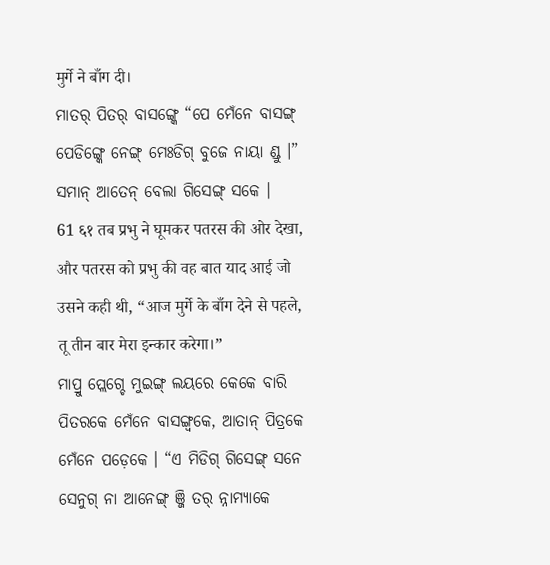मुर्गे ने बाँग दी।
ମାତର୍ ପିତର୍ ବାସଙ୍ଗ୍କେ “ପେ ମେଁନେ ବାସଙ୍ଗ୍ ପେଡିଙ୍ଗ୍କେ ନେଙ୍ଗ୍ ମେଃଡିଗ୍ ବୁଜେ ନାୟା ଣ୍ଡୁ ।” ସମାନ୍ ଆତେନ୍ ବେଲା ଗିସେଙ୍ଗ୍ ସକେ ।
61 ६१ तब प्रभु ने घूमकर पतरस की ओर देखा, और पतरस को प्रभु की वह बात याद आई जो उसने कही थी, “आज मुर्गे के बाँग देने से पहले, तू तीन बार मेरा इन्कार करेगा।”
ମାପ୍ରୁ ପ୍ଲେଗ୍ଚେ ମୁଇଙ୍ଗ୍ ଲୟରେ କେକେ ବାରି ପିତରକେ ମେଁନେ ବାସଙ୍ଗ୍ବକେ, ଆତାନ୍ ପିତ୍ରକେ ମେଁନେ ପଡ଼େକେ । “ଏ ମିଡିଗ୍ ଗିସେଙ୍ଗ୍ ସନେ ସେନୁଗ୍ ନା ଆନେଙ୍ଗ୍ ଞ୍ଜି ତର୍ ନ୍ନାମ୍ୟାକେ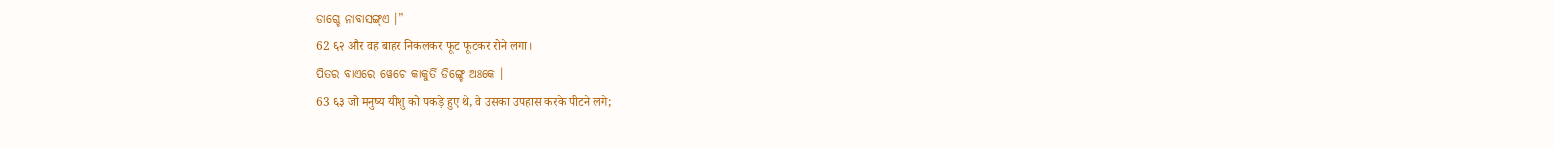ଡାଗ୍ଚେ ନାବାସଙ୍ଗ୍ଏ ।”
62 ६२ और वह बाहर निकलकर फूट फूटकर रोने लगा।
ପିତର ବାଏରେ ୱେଚେ କାକୁର୍ତି ଡିଙ୍ଗ୍ଚେ ଅଃକେ ।
63 ६३ जो मनुष्य यीशु को पकड़े हुए थे, वे उसका उपहास करके पीटने लगे;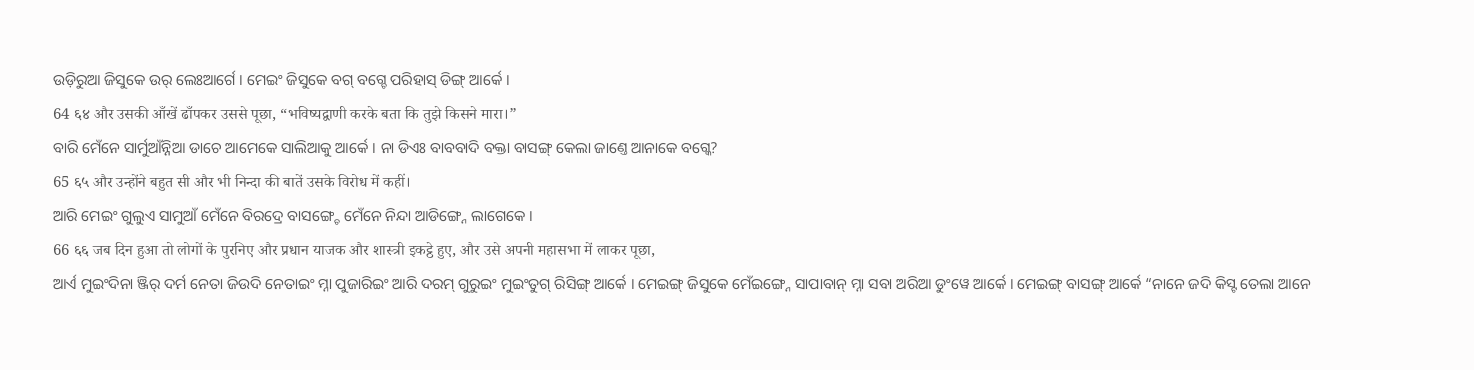ଉଡ଼ିରୁଆ ଜିସୁକେ ଉର୍ ଲେଃଆର୍ଗେ । ମେଇଂ ଜିସୁକେ ବଗ୍ ବଗ୍ଚେ ପରିହାସ୍ ଡିଙ୍ଗ୍ ଆର୍କେ ।
64 ६४ और उसकी आँखें ढाँपकर उससे पूछा, “भविष्यद्वाणी करके बता कि तुझे किसने मारा।”
ବାରି ମେଁନେ ସାର୍ମୁଆଁନ୍ନିଆ ଡାଚେ ଆମେକେ ସାଲିଆକୁ ଆର୍କେ । ନା ଡିଏଃ ବାବବାଦି ବକ୍ତା ବାସଙ୍ଗ୍ କେଲା ଜାଣ୍ତେ ଆନାକେ ବଗ୍କେ?
65 ६५ और उन्होंने बहुत सी और भी निन्दा की बातें उसके विरोध में कहीं।
ଆରି ମେଇଂ ଗୁଲୁଏ ସାମୁଆଁ ମେଁନେ ବିରଦ୍ରେ ବାସଙ୍ଗ୍ଚେ ମେଁନେ ନିନ୍ଦା ଆଡିଙ୍ଗ୍ନେ ଲାଗେକେ ।
66 ६६ जब दिन हुआ तो लोगों के पुरनिए और प्रधान याजक और शास्त्री इकट्ठे हुए, और उसे अपनी महासभा में लाकर पूछा,
ଆର୍ଏ ମୁଇଂଦିନା ଞ୍ଜିର୍ ଦର୍ମ ନେତା ଜିଉଦି ନେତାଇଂ ମ୍ନା ପୁଜାରିଇଂ ଆରି ଦରମ୍ ଗୁରୁଇଂ ମୁଇଂତୁଗ୍ ରିସିଙ୍ଗ୍ ଆର୍କେ । ମେଇଙ୍ଗ୍ ଜିସୁକେ ମେଁଇଙ୍ଗ୍ନେ ସାପାବାନ୍ ମ୍ନା ସବା ଅରିଆ ଡୁଂୱେ ଆର୍କେ । ମେଇଙ୍ଗ୍ ବାସଙ୍ଗ୍ ଆର୍କେ “ନାନେ ଜଦି କିସ୍ଟ ତେଲା ଆନେ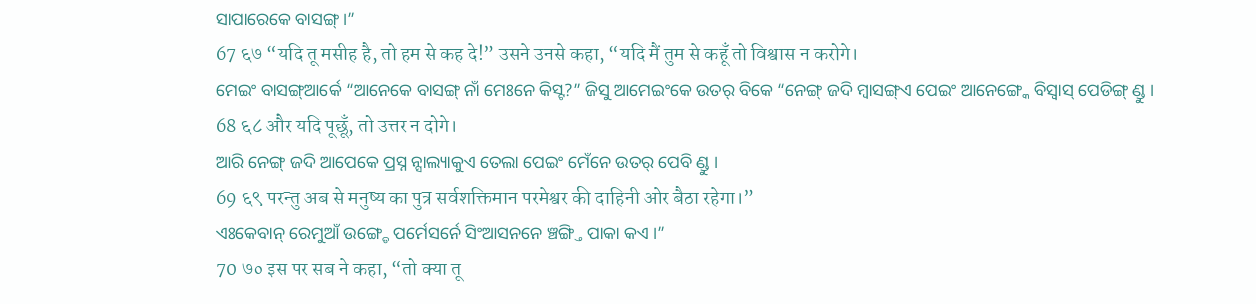ସାପାରେକେ ବାସଙ୍ଗ୍ ।”
67 ६७ “यदि तू मसीह है, तो हम से कह दे!” उसने उनसे कहा, “यदि मैं तुम से कहूँ तो विश्वास न करोगे।
ମେଇଂ ବାସଙ୍ଗ୍ଆର୍କେ “ଆନେକେ ବାସଙ୍ଗ୍ ନାଁ ମେଃନେ କିସ୍ଟ?” ଜିସୁ ଆମେଇଂକେ ଉତର୍ ବିକେ “ନେଙ୍ଗ୍ ଜଦି ମ୍ବାସଙ୍ଗ୍ଏ ପେଇଂ ଆନେଙ୍ଗ୍କେ ବିସ୍ବାସ୍ ପେଡିଙ୍ଗ୍ ଣ୍ଡୁ ।
68 ६८ और यदि पूछूँ, तो उत्तर न दोगे।
ଆରି ନେଙ୍ଗ୍ ଜଦି ଆପେକେ ପ୍ରସ୍ନ ନ୍ସାଲ୍ୟାକୁଏ ତେଲା ପେଇଂ ମେଁନେ ଉତର୍ ପେବି ଣ୍ଡୁ ।
69 ६९ परन्तु अब से मनुष्य का पुत्र सर्वशक्तिमान परमेश्वर की दाहिनी ओर बैठा रहेगा।”
ଏଃକେବାନ୍ ରେମୁଆଁ ଉଙ୍ଗ୍ଡେ ପର୍ମେସର୍ନେ ସିଂଆସନନେ ଞ୍ଚଙ୍ଗ୍ତି ପାକା କଏ ।”
70 ७० इस पर सब ने कहा, “तो क्या तू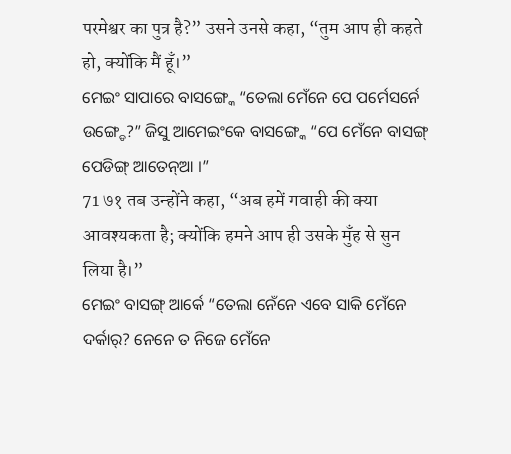परमेश्वर का पुत्र है?” उसने उनसे कहा, “तुम आप ही कहते हो, क्योंकि मैं हूँ।”
ମେଇଂ ସାପାରେ ବାସଙ୍ଗ୍କେ “ତେଲା ମେଁନେ ପେ ପର୍ମେସର୍ନେ ଉଙ୍ଗ୍ଡେ?” ଜିସୁ ଆମେଇଂକେ ବାସଙ୍ଗ୍କେ “ପେ ମେଁନେ ବାସଙ୍ଗ୍ ପେଡିଙ୍ଗ୍ ଆତେନ୍ଆ ।”
71 ७१ तब उन्होंने कहा, “अब हमें गवाही की क्या आवश्यकता है; क्योंकि हमने आप ही उसके मुँह से सुन लिया है।”
ମେଇଂ ବାସଙ୍ଗ୍ ଆର୍କେ “ତେଲା ନେଁନେ ଏବେ ସାକି ମେଁନେ ଦର୍କାର୍? ନେନେ ତ ନିଜେ ମେଁନେ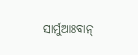ସାର୍ମୁଆଃବାନ୍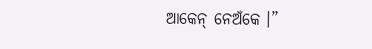ଆକେନ୍ ନେଅଁକେ ।”